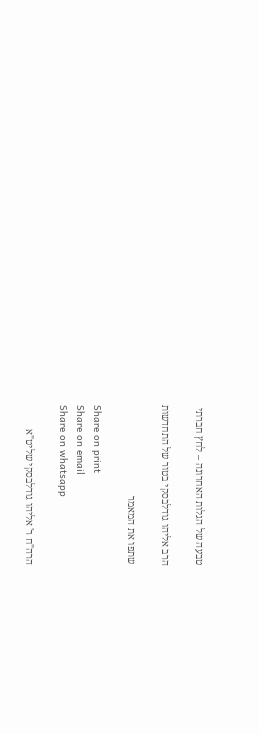טבעה של הגלות האחרונה – לחץ חברתי

הרב אליהו גודלבסקי בטור של התחדשות

שתפו את המאמר

Share on print
Share on email
Share on whatsapp

הרה"ח ר' אליהו גודלבסקי שליט"א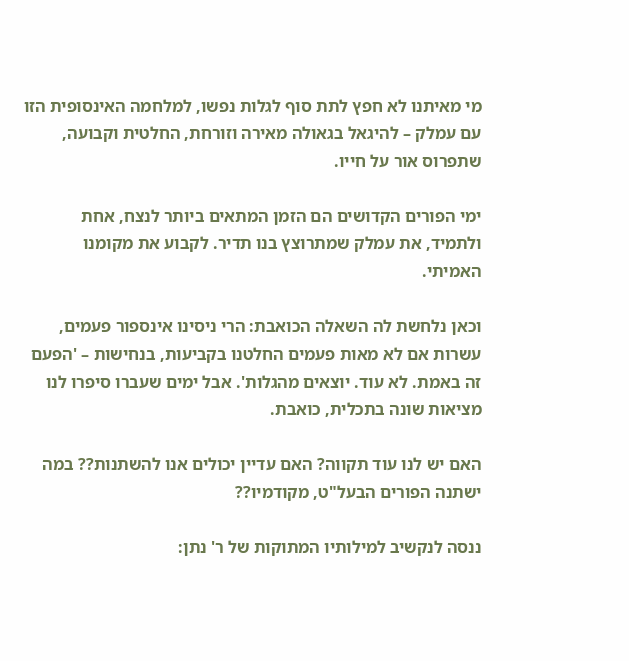מי מאיתנו לא חפץ לתת סוף לגלות נפשו, למלחמה האינסופית הזו עם עמלק – להיגאל בגאולה מאירה וזורחת, החלטית וקבועה, שתפרוס אור על חייו.

ימי הפורים הקדושים הם הזמן המתאים ביותר לנצח, אחת ולתמיד, את עמלק שמתרוצץ בנו תדיר. לקבוע את מקומנו האמיתי.

וכאן נלחשת לה השאלה הכואבת: הרי ניסינו אינספור פעמים, עשרות אם לא מאות פעמים החלטנו בקביעות, בנחישות – 'הפעם זה באמת. לא עוד. יוצאים מהגלות'. אבל ימים שעברו סיפרו לנו מציאות שונה בתכלית, כואבת.

האם יש לנו עוד תקווה? האם עדיין יכולים אנו להשתנות?? במה ישתנה הפורים הבעל"ט, מקודמיו??

ננסה לנקשיב למילותיו המתוקות של ר' נתן: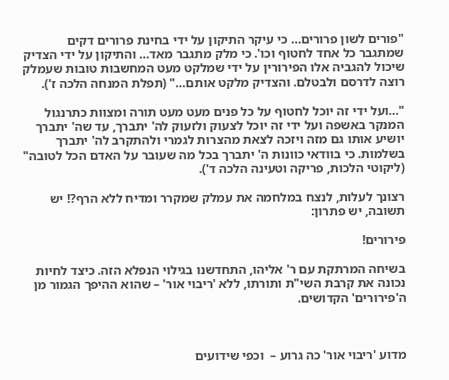"פורים לשון פרורים… כי עיקר התיקון על ידי בחינת פרורים דקים שמתגבר כל אחד לחטוף וכו'. כי מלק מתגבר מאד… והתיקון על ידי הצדיק שיכול להגביה אלו הפירורין על ידי שמלקט מעט המחשבות טובות שעמלק רוצה לדרסם ולבטלם. והצדיק מלקט אותם…" (תפלת המנחה הלכה ז').

"…ועל ידי זה יוכל לחטוף על כל פנים מעט מעט תורה ומצוות כתרנגול המנקר באשפה ועל ידי זה יוכל לצעוק ולזעוק לה' יתברך, עד שה' יתברך יושיע אותו גם מזה ויזכה לצאת מהצרות לגמרי ולהתקרב לה' יתברך בשלמות. כי בוודאי כוונות ה' יתברך בכל מה שעובר על האדם הכל לטובה" (ליקוטי הלכות, פריקה וטעינה הלכה ד').

רצונך לעלות, לנצח במלחמה את עמלק שמקרר ומדיח ללא הרף?! יש תשובה, יש פתרון:

פירורים!

בשיחה המרתקת עם ר' אליהו, התחדשנו בגילוי הנפלא הזה. כיצד לחיות נכונה את קרבת השי"ת ותורתו, ללא 'ריבוי אור' – שהוא ההיפך הגמור מן ה'פירורים' הקדושים.



מדוע 'ריבוי אור' כה גרוע –  וכפי שידועים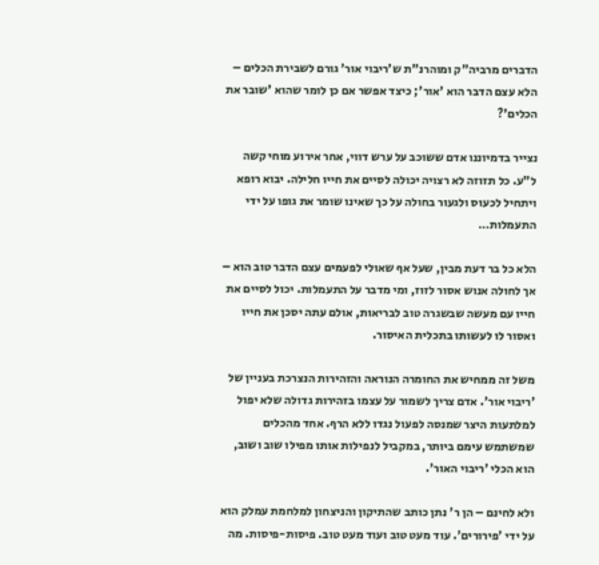הדברים מרביה"ק ומוהרנ"ת ש'ריבוי אור' גורם לשבירת הכלים – הלא עצם הדבר הוא 'אור'; כיצד אפשר אם כן לומר שהוא 'שובר את הכלים'?

נצייר בדמיוננו אדם ששוכב על ערש דווי, אחר אירוע מוחי קשה ל"ע. כל תזוזה לא רצויה יכולה לסיים את חייו חלילה. יבוא רופא ויתחיל לכעוס ולגעור בחולה על כך שאינו שומר את גופו על ידי התעמלות…

הלא כל בר דעת מבין, שעל אף שאולי לפעמים עצם הדבר טוב הוא – אך לחולה אנוש אסור לזוז, ומי מדבר על התעמלות. יכול לסיים את חייו עם מעשה שבשגרה טוב לבריאות, אולם עתה יסכן את חייו ואסור לו לעשותו בתכלית האיסור.

משל זה ממחיש את החומרה הנוראה והזהירות הנצרכת בעניין של 'ריבוי אור'. אדם צריך לשמור על עצמו בזהירות גדולה שלא יפול למלתעות היצר שמנסה לפעול נגדו ללא הרף. אחד מהכלים שמשתמש עימם ביותר, במקביל לנפילות אותו מפילו שוב ושוב, הוא הכלי 'ריבוי האור'.

ולא לחינם – הן ר' נתן כותב שהתיקון והניצחון למלחמת עמלק הוא על ידי 'פירורים'. עוד מעט טוב ועוד מעט טוב. פיסות-פיסות. מה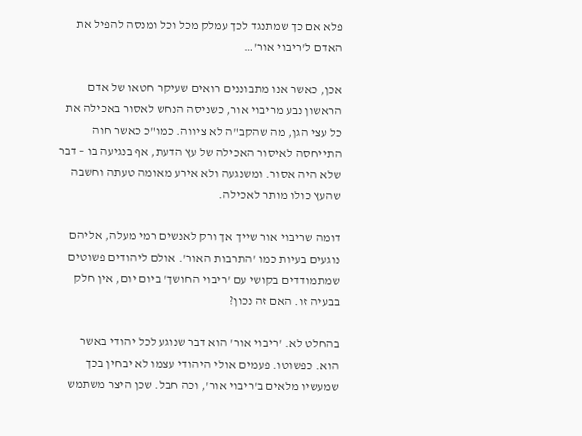פלא אם כך שמתנגד לכך עמלק מכל וכל ומנסה להפיל את האדם ל'ריבוי אור'…

אכן, כאשר אנו מתבוננים רואים שעיקר חטאו של אדם הראשון נבע מריבוי אור, כשניסה הנחש לאסור באכילה את כל עצי הגן, מה שהקב"ה לא ציווה. כמו"כ כאשר חוה התייחסה לאיסור האכילה של עץ הדעת, אף בנגיעה בו – דבר שלא היה אסור. ומשנגעה ולא אירע מאומה טעתה וחשבה שהעץ כולו מותר לאכילה.

דומה שריבוי אור שייך אך ורק לאנשים רמי מעלה, אליהם נוגעים בעיות כמו 'התרבות האור'. אולם ליהודים פשוטים שמתמודדים בקושי עם 'ריבוי החושך' ביום יום, אין חלק בבעיה זו. האם זה נכון?

בהחלט לא. 'ריבוי אור' הוא דבר שנוגע לכל יהודי באשר הוא. כפשוטו. פעמים אולי היהודי עצמו לא יבחין בכך שמעשיו מלאים ב'ריבוי אור', וכה חבל. שכן היצר משתמש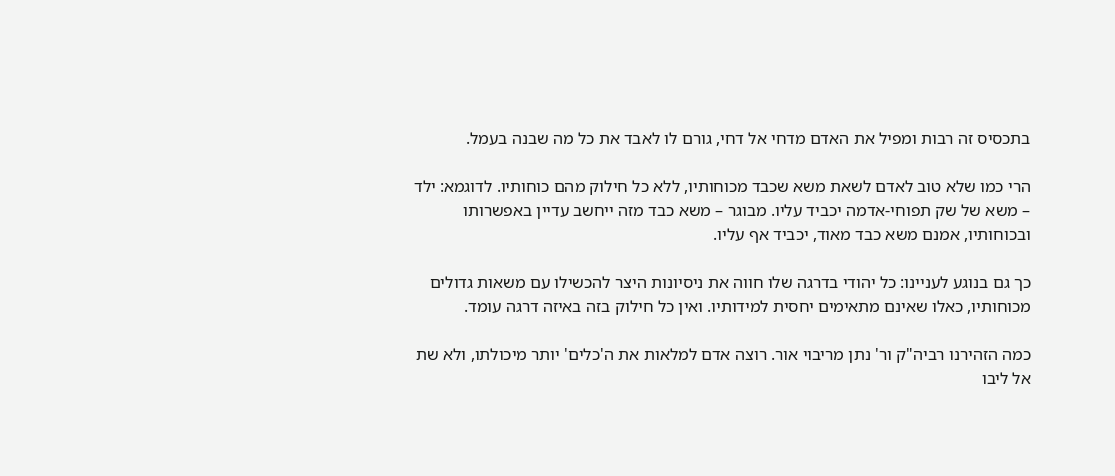בתכסיס זה רבות ומפיל את האדם מדחי אל דחי, גורם לו לאבד את כל מה שבנה בעמל.

הרי כמו שלא טוב לאדם לשאת משא שכבד מכוחותיו, ללא כל חילוק מהם כוחותיו. לדוגמא: ילד – משא של שק תפוחי-אדמה יכביד עליו. מבוגר – משא כבד מזה ייחשב עדיין באפשרותו ובכוחותיו, אמנם משא כבד מאוד, יכביד אף עליו.

כך גם בנוגע לעניינו: כל יהודי בדרגה שלו חווה את ניסיונות היצר להכשילו עם משאות גדולים מכוחותיו, כאלו שאינם מתאימים יחסית למידותיו. ואין כל חילוק בזה באיזה דרגה עומד.

כמה הזהירנו רביה"ק ור' נתן מריבוי אור. רוצה אדם למלאות את ה'כלים' יותר מיכולתו, ולא שת אל ליבו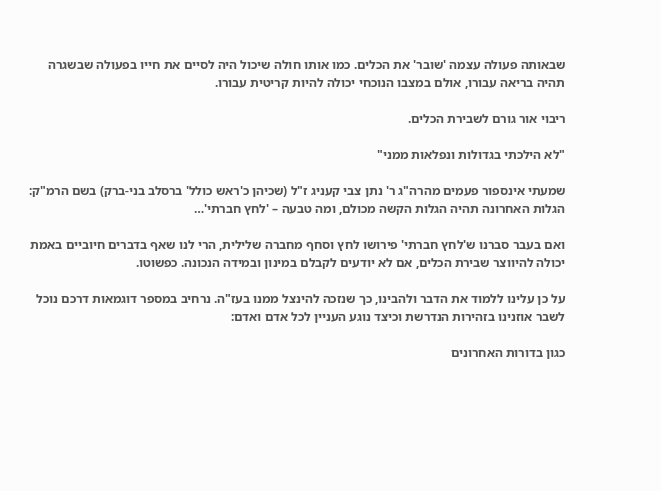שבאותה פעולה עצמה 'שובר' את הכלים. כמו אותו חולה שיכול היה לסיים את חייו בפעולה שבשגרה תהיה בריאה עבורו, אולם במצבו הנוכחי יכולה להיות קריטית עבורו.

ריבוי אור גורם לשבירת הכלים.

"לא הילכתי בגדולות ונפלאות ממני"

שמעתי אינספור פעמים מהרה"ג ר' נתן צבי קעניג ז"ל (שכיהן כ'ראש כולל' ברסלב בני-ברק) בשם הרמ"ק: הגלות האחרונה תהיה הגלות הקשה מכולם, ומה טבעה – 'לחץ חברתי'…

ואם בעבר סברנו ש'לחץ חברתי' פירושו לחץ וסחף מחברה שלילית, הרי לנו שאף בדברים חיוביים באמת יכולה להיווצר שבירת הכלים, אם לא יודעים לקבלם במינון ובמידה הנכונה. כפשוטו.

על כן עלינו ללמוד את הדבר ולהבינו, כך שנזכה להינצל ממנו בעז"ה. נרחיב במספר דוגמאות דרכם נוכל לשבר אוזנינו בזהירות הנדרשת וכיצד נוגע העניין לכל אדם ואדם:

כגון בדורות האחרונים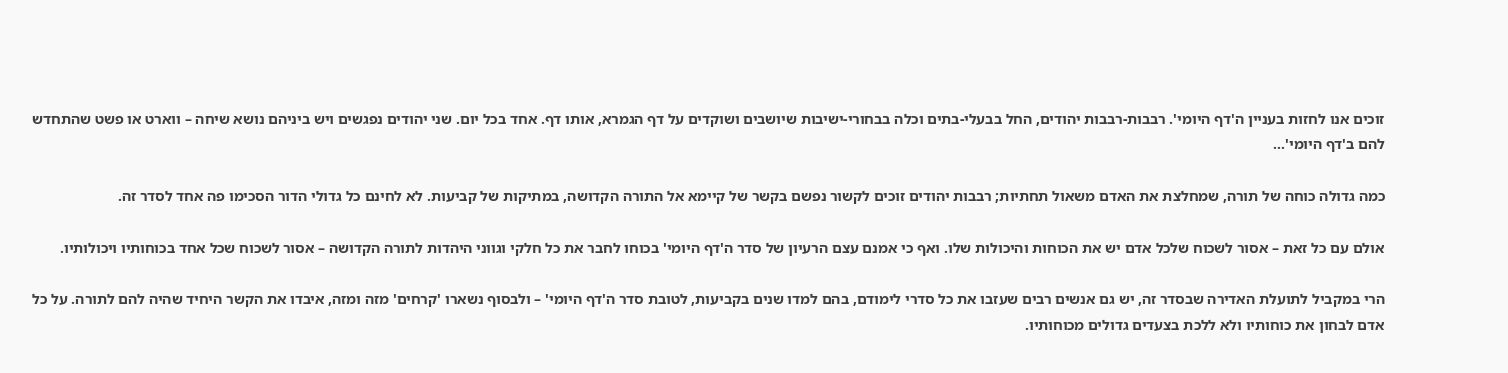זוכים אנו לחזות בעניין ה'דף היומי'. רבבות-רבבות יהודים, החל בבעלי-בתים וכלה בבחורי-ישיבות שיושבים ושוקדים על דף הגמרא, אותו דף. אחד בכל יום. שני יהודים נפגשים ויש ביניהם נושא שיחה – ווארט או פשט שהתחדש להם ב'דף היומי'…

כמה גדולה כוחה של תורה, שמחלצת את האדם משאול תחתיות; רבבות יהודים זוכים לקשור נפשם בקשר של קיימא אל התורה הקדושה, במתיקות של קביעות. לא לחינם כל גדולי הדור הסכימו פה אחד לסדר זה.

אולם עם כל זאת – אסור לשכוח שלכל אדם יש את הכוחות והיכולות שלו. ואף כי אמנם עצם הרעיון של סדר ה'דף היומי' בכוחו לחבר את כל חלקי וגווני היהדות לתורה הקדושה – אסור לשכוח שכל אחד בכוחותיו ויכולותיו.

הרי במקביל לתועלת האדירה שבסדר זה, יש גם אנשים רבים שעזבו את כל סדרי לימודם, בהם למדו שנים בקביעות, לטובת סדר ה'דף היומי' – ולבסוף נשארו 'קרחים' מזה ומזה, איבדו את הקשר היחיד שהיה להם לתורה. על כל אדם לבחון את כוחותיו ולא ללכת בצעדים גדולים מכוחותיו.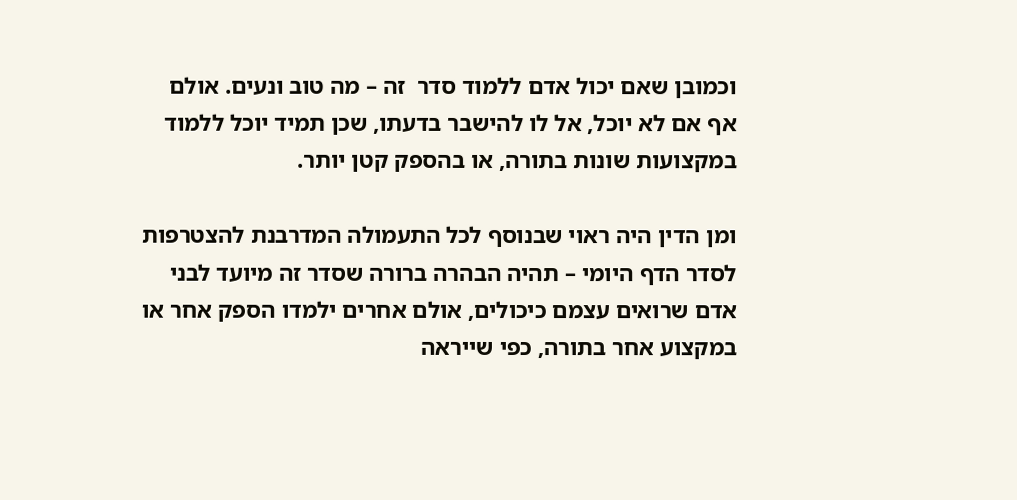וכמובן שאם יכול אדם ללמוד סדר  זה – מה טוב ונעים. אולם אף אם לא יוכל, אל לו להישבר בדעתו, שכן תמיד יוכל ללמוד במקצועות שונות בתורה, או בהספק קטן יותר.

ומן הדין היה ראוי שבנוסף לכל התעמולה המדרבנת להצטרפות לסדר הדף היומי – תהיה הבהרה ברורה שסדר זה מיועד לבני אדם שרואים עצמם כיכולים, אולם אחרים ילמדו הספק אחר או במקצוע אחר בתורה, כפי שייראה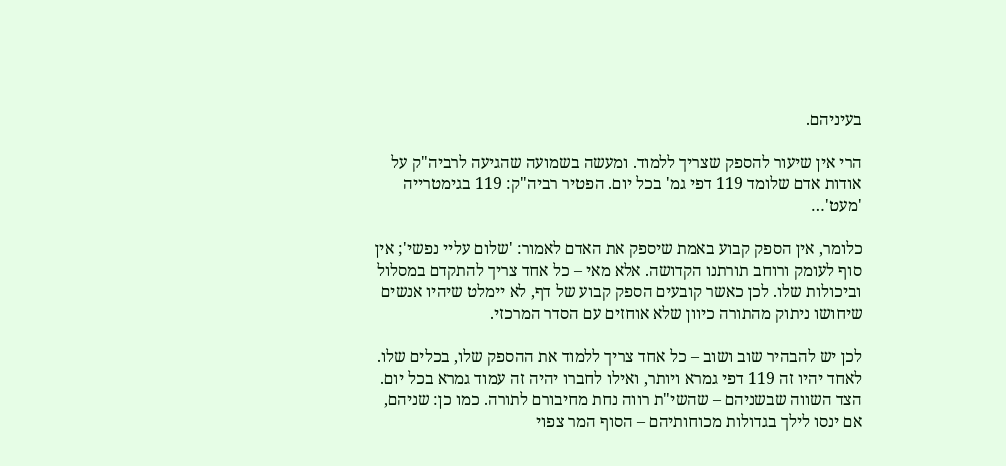בעיניהם.

הרי אין שיעור להספק שצריך ללמוד. ומעשה בשמועה שהגיעה לרביה"ק על אודות אדם שלומד 119 דפי גמ' בכל יום. הפטיר רביה"ק: 119 בגימטרייה 'מעט'…

כלומר, אין הספק קבוע באמת שיספק את האדם לאמור: 'שלום עליי נפשי'; אין סוף לעומק ורוחב תורתנו הקדושה. אלא מאי – כל אחד צריך להתקדם במסלול וביכולות שלו. לכן כאשר קובעים הספק קבוע של דף, לא יימלט שיהיו אנשים שיחושו ניתוק מהתורה כיוון שלא אוחזים עם הסדר המרכזי.

לכן יש להבהיר שוב ושוב – כל אחד צריך ללמוד את ההספק שלו, בכלים שלו. לאחד יהיו זה 119 דפי גמרא ויותר, ואילו לחברו יהיה זה עמוד גמרא בכל יום. הצד השווה שבשניהם – שהשי"ת רווה נחת מחיבורם לתורה. כמו כן: שניהם, אם ינסו לילך בגדולות מכוחותיהם – הסוף המר צפוי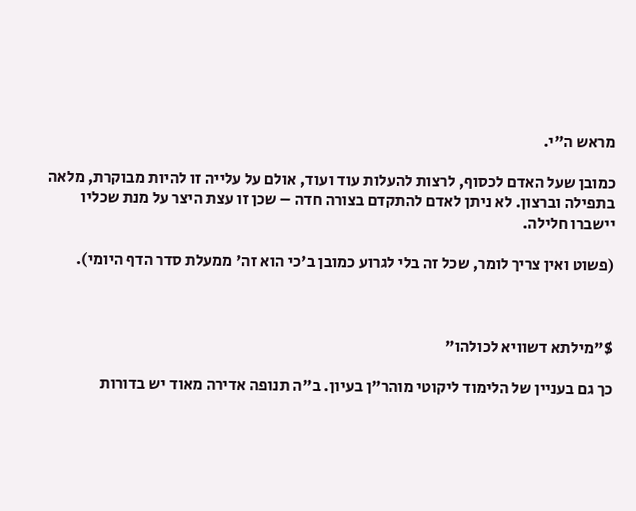מראש ה"י.

כמובן שעל האדם לכסוף, לרצות להעלות עוד ועוד, אולם על עלייה זו להיות מבוקרת, מלאה בתפילה וברצון. לא ניתן לאדם להתקדם בצורה חדה – שכן זו עצת היצר על מנת שכליו יישברו חלילה.

(פשוט ואין צריך לומר, שכל זה בלי לגרוע כמובן ב'כי הוא זה' ממעלת סדר הדף היומי).



$"מילתא דשוויא לכולהו"

כך גם בעניין של הלימוד ליקוטי מוהר"ן בעיון. ב"ה תנופה אדירה מאוד יש בדורות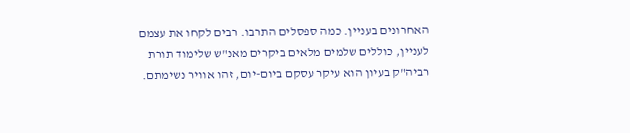האחרונים בעניין. כמה ספסלים התרבו. רבים לקחו את עצמם לעניין, כוללים שלמים מלאים ביקרים מאנ"ש שלימוד תורת רביה"ק בעיון הוא עיקר עסקם ביום-יום, זהו אוויר נשימתם.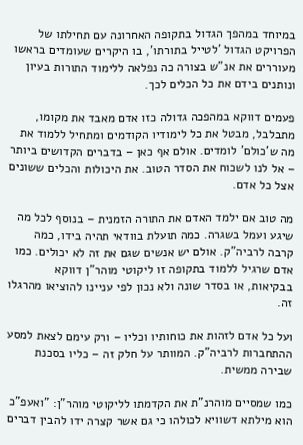במיוחד במהפך הגדול בתקופה האחרונה עם תחילתו של הפרויקט הגדול 'לטייל בתורתו', בו היקרים שעומדים בראשו מעוררים את אנ"ש בצורה כה נפלאה ללימוד התורות בעיון ונותנים בידם את כל הכלים לכך.

פעמים דווקא במהפכה גדולה כזו אדם מאבד את מקומו, מתבלבל, מבטל את כל לימודיו הקודמים ומתחיל ללמוד את מה ש'כולם' לומדים. אולם אף כאן – בדברים הקדושים ביותר – אל לנו לשכוח את הסדר הטוב. את היכולות והכלים ששונים אצל כל אדם.

מה טוב אם ילמד האדם את התורה הזמנית – בנוסף לכל מה שיגע ועמל בשגרה. כמה תועלת בוודאי תהיה בידו, כמה קרבה לרביה"ק. אולם יש אנשים שגם את זה לא יכולים. כמו אדם שרגיל ללמוד בתקופה זו ליקוטי מוהר"ן דווקא בבקיאות, או בסדר שונה ולא נכון לפי עניינו להוציאו מהרגלו זה.

ועל כל אדם לזהות את כוחותיו וכליו – ורק עימם לצאת למסע ההתחברות לרביה"ק. המוותר על חלק זה – כליו בסכנת שבירה ממשית.

כמו שמסיים מוהרנ"ת את הקדמתו לליקוטי מוהר"ן: "ואעפ"כ הוא מילתא דשוויא לכולהו כי גם אשר קצרה ידו להבין דברים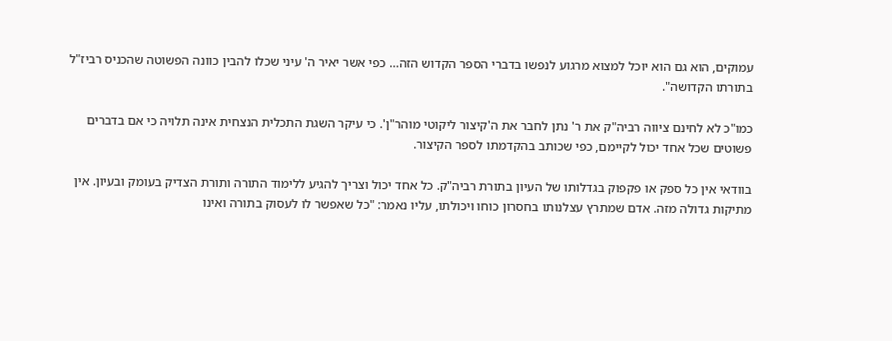עמוקים, הוא גם הוא יוכל למצוא מרגוע לנפשו בדברי הספר הקדוש הזה… כפי אשר יאיר ה' עיני שכלו להבין כוונה הפשוטה שהכניס רביז"ל בתורתו הקדושה".

כמו"כ לא לחינם ציווה רביה"ק את ר' נתן לחבר את ה'קיצור ליקוטי מוהר"ן'. כי עיקר השגת התכלית הנצחית אינה תלויה כי אם בדברים פשוטים שכל אחד יכול לקיימם, כפי שכותב בהקדמתו לספר הקיצור.

בוודאי אין כל ספק או פקפוק בגדלותו של העיון בתורת רביה"ק. כל אחד יכול וצריך להגיע ללימוד התורה ותורת הצדיק בעומק ובעיון. אין מתיקות גדולה מזה. אדם שמתרץ עצלנותו בחסרון כוחו ויכולתו, עליו נאמר: "כל שאפשר לו לעסוק בתורה ואינו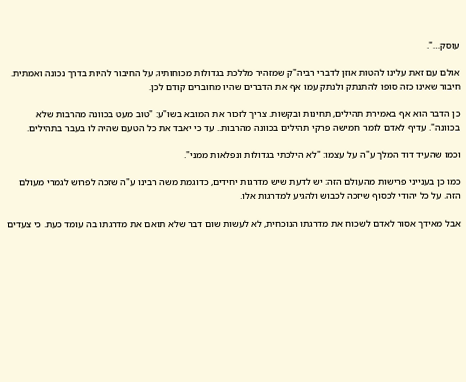עוסק…".

אולם עם זאת עלינו להטות אוזן לדברי רביה"ק שמזהיר מללכת בגדולות מכוחותיו; על החיבור להיות בדרך נכונה ואמתית. חיבור שאינו כזה סופו להתנתק ולנתק עמו אף את הדברים שהיו מחוברים קודם לכן.

כן הדבר הוא אף באמירת תהילים, תחינות ובקשות. צריך לזכור את המובא בשו"ע: "טוב מעט בכוונה מהרבות שלא בכוונה". עדיף לאדם לומר חמישה פרקי תהילים בכוונה מהרבות.. עד כי יאבד את כל הטעם שהיה לו בעבר בתהילים.

וכמו שהעיד דוד המלך ע"ה על עצמו: "לא הילכתי בגדולות ונפלאות ממני".

כמו כן בענייני פרישות מהעולם הזה: יש לדעת שיש מדרגות יחידים, כדוגמת משה רבינו ע"ה שזכה לפרוש לגמרי מעולם הזה. על כל יהודי לכסוף שיזכה לכבוש ולהגיע למדרגות אלו.

אבל מאידך אסור לאדם לשכוח את מדרגתו הנוכחית, לא לעשות שום דבר שלא תואם את מדרגתו בה עומד כעת. כי צעדים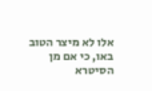אלו לא מיצר הטוב באו, כי אם מן הסיטרא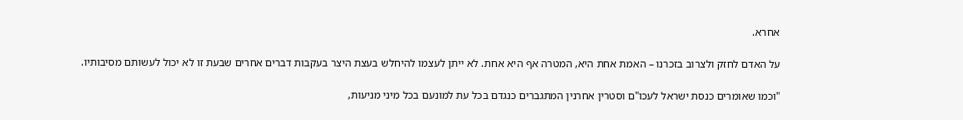אחרא.

על האדם לחזק ולצרוב בזכרנו – האמת אחת היא, המטרה אף היא אחת. לא ייתן לעצמו להיחלש בעצת היצר בעקבות דברים אחרים שבעת זו לא יכול לעשותם מסיבותיו.

"וכמו שאומרים כנסת ישראל לעכו"ם וסטרין אחרנין המתגברים כנגדם בכל עת למונעם בכל מיני מניעות,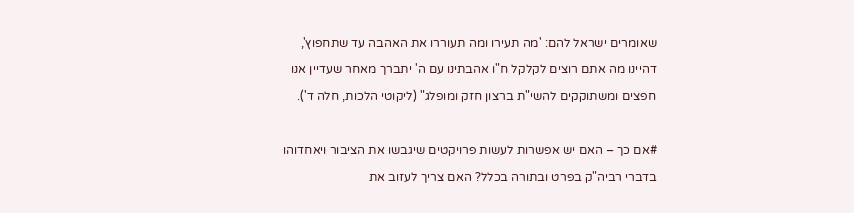שאומרים ישראל להם: 'מה תעירו ומה תעוררו את האהבה עד שתחפוץ', דהיינו מה אתם רוצים לקלקל ח"ו אהבתינו עם ה' יתברך מאחר שעדיין אנו חפצים ומשתוקקים להשי"ת ברצון חזק ומופלג" (ליקוטי הלכות, חלה ד').

#אם כך – האם יש אפשרות לעשות פרויקטים שיגבשו את הציבור ויאחדוהו בדברי רביה"ק בפרט ובתורה בכלל? האם צריך לעזוב את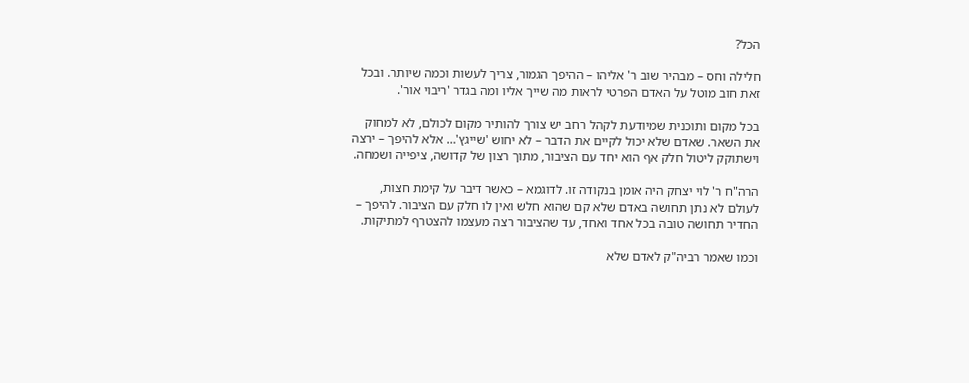הכל?

חלילה וחס – מבהיר שוב ר' אליהו – ההיפך הגמור, צריך לעשות וכמה שיותר. ובכל זאת חוב מוטל על האדם הפרטי לראות מה שייך אליו ומה בגדר 'ריבוי אור'.

בכל מקום ותוכנית שמיודעת לקהל רחב יש צורך להותיר מקום לכולם, לא למחוק את השאר. שאדם שלא יכול לקיים את הדבר – לא יחוש 'שייגץ'… אלא להיפך – ירצה וישתוקק ליטול חלק אף הוא יחד עם הציבור, מתוך רצון של קדושה, ציפייה ושמחה.

הרה"ח ר' לוי יצחק היה אומן בנקודה זו. לדוגמא – כאשר דיבר על קימת חצות, לעולם לא נתן תחושה באדם שלא קם שהוא חלש ואין לו חלק עם הציבור. להיפך – החדיר תחושה טובה בכל אחד ואחד, עד שהציבור רצה מעצמו להצטרף למתיקות.

וכמו שאמר רביה"ק לאדם שלא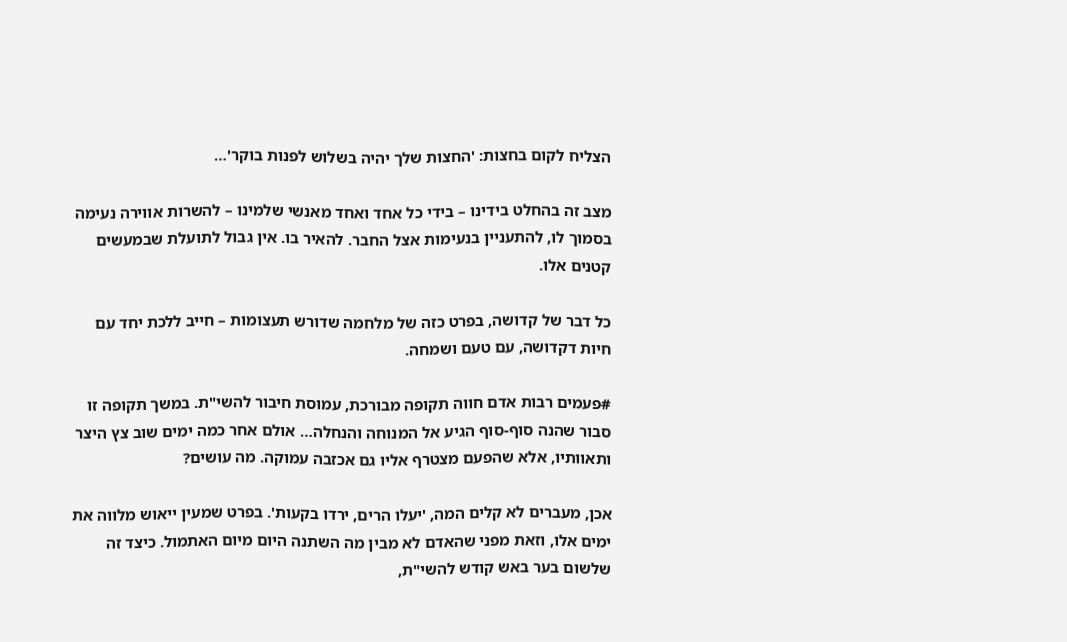הצליח לקום בחצות: 'החצות שלך יהיה בשלוש לפנות בוקר'…

מצב זה בהחלט בידינו – בידי כל אחד ואחד מאנשי שלמינו – להשרות אווירה נעימה בסמוך לו, להתעניין בנעימות אצל החבר. להאיר בו. אין גבול לתועלת שבמעשים קטנים אלו.

כל דבר של קדושה, בפרט כזה של מלחמה שדורש תעצומות – חייב ללכת יחד עם חיות דקדושה, עם טעם ושמחה.

#פעמים רבות אדם חווה תקופה מבורכת, עמוסת חיבור להשי"ת. במשך תקופה זו סבור שהנה סוף-סוף הגיע אל המנוחה והנחלה… אולם אחר כמה ימים שוב צץ היצר ותאוותיו, אלא שהפעם מצטרף אליו גם אכזבה עמוקה. מה עושים?

אכן, מעברים לא קלים המה, 'יעלו הרים, ירדו בקעות'. בפרט שמעין ייאוש מלווה את ימים אלו, וזאת מפני שהאדם לא מבין מה השתנה היום מיום האתמול. כיצד זה שלשום בער באש קודש להשי"ת,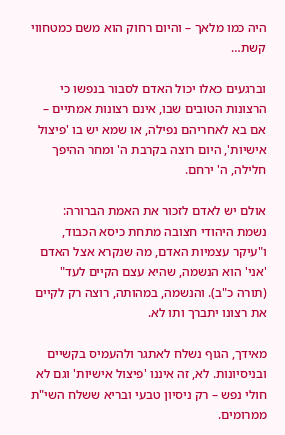היה כמו מלאך – והיום רחוק הוא משם כמטחווי קשת…

וברגעים כאלו יכול האדם לסבור בנפשו כי הרצונות הטובים שבו, אינם רצונות אמתיים – אם בא לאחריהם נפילה, או שמא יש בו 'פיצול אישיות', היום רוצה בקרבת ה' ומחר ההיפך חלילה, ה' ירחם.

אולם יש לאדם לזכור את האמת הברורה: נשמת היהודי חצובה מתחת כיסא הכבוד, ו"עיקר עצמיות האדם, מה שנקרא אצל האדם 'אני' הוא הנשמה, שהיא עצם הקיים לעד" (תורה כ"ב). והנשמה, במהותה, רוצה רק לקיים את רצונו יתברך ותו לא.

מאידך, הגוף נשלח לאתגר ולהעמיס בקשיים ובניסיונות. לא, זה איננו 'פיצול אישיות' וגם לא חולי נפש – רק ניסיון טבעי ובריא ששלח השי"ת ממרומים.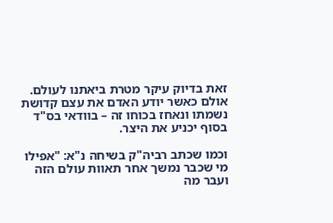זאת בדיוק עיקר מטרת ביאתנו לעולם. אולם כאשר יודע האדם את עצם קדושת נשמתו ונאחז בכוחו זה – בוודאי בס"ד בסוף יכניע את היצר.

וכמו שכתב רביה"ק בשיחה נ"א: "אפילו מי שכבר נמשך אחר תאוות עולם הזה ועבר מה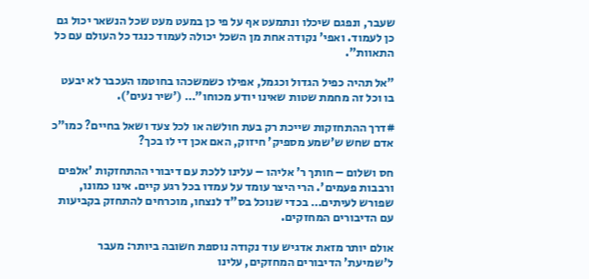שעבר, ונפגם שיכלו ונתמעט אף על פי כן במעט מעט שכל הנשאר יכול גם כן לעמוד. ואפי' נקודה אחת מן השכל יכולה לעמוד כנגד כל העולם עם כל התאוות".

"אל תהיה כפיל הגדול וכגמל, אפילו כשמשכהו בחוטמו העכבר לא יבעט בו וכל זה מחמת שטות שאינו יודע מכוחו"… ('שיר נעים').

#דרך ההתחזקות שייכת רק בעת חולשה או לכל צעד ושאל בחיים? כמו"כ אדם שחש ש'שמע מספיק' חיזוק, האם אכן די לו בכך?

חס ושלום – חותך ר' אליהו – עלינו ללכת עם דיבורי ההתחזקות 'אלפים ורבבות פעמים'. הרי היצר עומד על עמדו בכל רגע קיים. אינו כמונו, שפורש לעיתים… בכדי שנוכל בס"ד לנצחו, מוכרחים להתחזק בקביעות עם הדיבורים המחזקים.

אולם יותר מזאת אדגיש עוד נקודה נוספת חשובה ביותר: מעבר ל'שמיעת' הדיבורים המחזקים, עלינו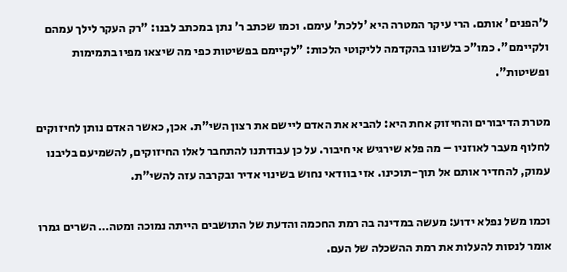ל'הפנים' אותם. הרי עיקר המטרה היא 'ללכת' עימם. וכמו שכתב ר' נתן במכתב לבנו: "רק העקר לילך עמהם ולקיימם". כמו"כ בלשונו בהקדמה לליקוטי הלכות: "לקיימם בפשיטות כפי מה שיצאו מפיו בתמימות ופשיטות".

מטרת הדיבורים והחיזוק אחת היא: להביא את האדם ליישם את רצון השי"ת. אכן, כאשר האדם נותן לחיזוקים לחלוף מעבר לאוזניו – מה פלא שירגיש אי חיבור. על כן עבודתנו להתחבר לאלו החיזוקים, להשמיעם בליבנו עמוק, להחדיר אותם אל תוך-תוכינו. אזי בוודאי נחוש בשינוי אדיר ובקרבה עזה להשי"ת.

וכמו משל נפלא ידוע: מעשה במדינה בה רמת החכמה והדעת של התושבים הייתה נמוכה ומטה… השרים גמרו אומר לנסות להעלות את רמת ההשכלה של העם.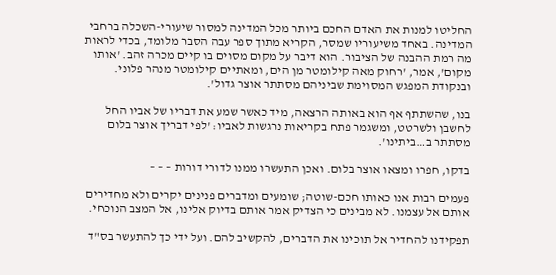החליטו למנות את האדם החכם ביותר מכל המדינה למסור שיעורי-השכלה ברחבי המדינה. באחד משיעוריו שמסר, הקריא מתוך ספר עבה הסבר מלומד, בכדי לראות מה רמת ההבנה של הציבור. הוא דיבר על מקום מסוים בו קיים מכרה זהב. 'אותו מקום', אמר, 'רחוק מאה קילומטר מן הים, ומאתיים קילומטר מנהר פלוני. ובנקודת המפגש המסוימת שביניהם מסתתר אוצר גדול'.

בנו, שהשתתף אף הוא באותה הרצאה, מיד כאשר שמע את דבריו של אביו החל לחשבן ולשרטט, ומשגמר פתח בקריאות נרגשות לאביו: 'לפי דבריך אוצר בלום מסתתר ב…ביתינו'.

בדקו, חפרו ומצאו אוצר בלום. ואכן התעשרו ממנו לדורי דורות – – –

פעמים רבות אנו כאותו חכם-שוטה; שומעים ומדברים פנינים יקרים ולא מחדירים אותם אל עצמנו. לא מבינים כי הצדיק אמר אותם בדיוק אלינו, אל המצב הנוכחי.

תפקידנו להחדיר אל תוכינו את הדברים, להקשיב להם. ועל ידי כך להתעשר בס"ד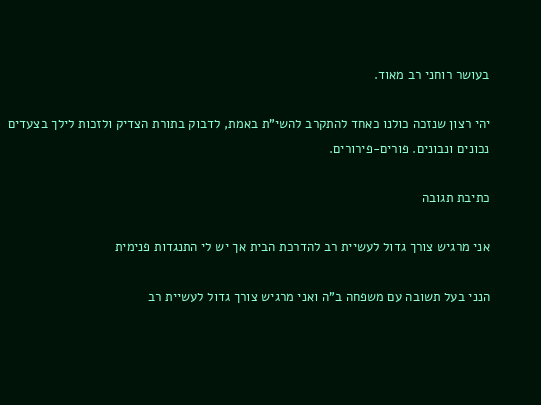בעושר רוחני רב מאוד.

יהי רצון שנזכה כולנו כאחד להתקרב להשי"ת באמת, לדבוק בתורת הצדיק ולזכות לילך בצעדים נכונים ונבונים. פורים-פירורים.

כתיבת תגובה

אני מרגיש צורך גדול לעשיית רב להדרכת הבית אך יש לי התנגדות פנימית

הנני בעל תשובה עם משפחה ב"ה ואני מרגיש צורך גדול לעשיית רב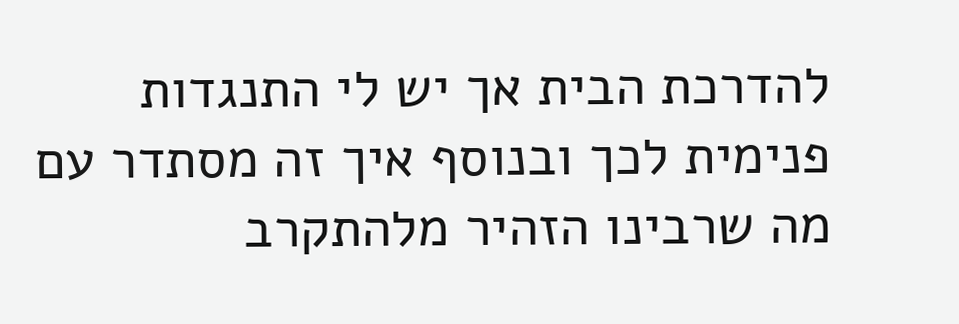להדרכת הבית אך יש לי התנגדות פנימית לכך ובנוסף איך זה מסתדר עם מה שרבינו הזהיר מלהתקרב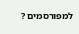למפורסמים ?